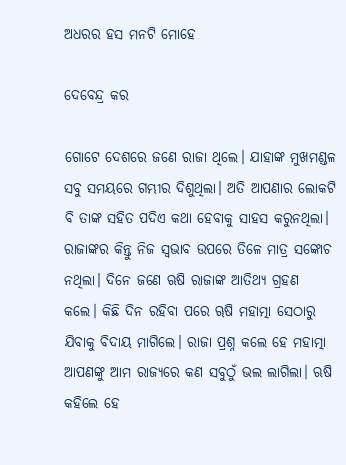ଅଧରର ହସ ମନଟି ମୋହେ

ଦେବେନ୍ଦ୍ର କର

ଗୋଟେ ଦେଶରେ ଜଣେ ରାଜା ଥିଲେ। ଯାହାଙ୍କ ମୁଖମଣ୍ଡଳ ସବୁ ସମୟରେ ଗମ୍ଭୀର ଦିଶୁଥିଲା। ଅତି ଆପଣାର ଲୋକଟି ବି ତାଙ୍କ ସହିତ ପଦିଏ କଥା ହେବାକୁ ସାହସ କରୁନଥିଲା। ରାଜାଙ୍କର କିନ୍ତୁ ନିଜ ସ୍ବଭାବ ଉପରେ ତିଳେ ମାତ୍ର ସଙ୍କୋଚ ନଥିଲା। ଦିନେ ଜଣେ ଋଷି ରାଜାଙ୍କ ଆତିଥ୍ୟ ଗ୍ରହଣ କଲେ। କିଛି ଦିନ ରହିବା ପରେ ୠଷି ମହାତ୍ମା ସେଠାରୁ ଯିବାକୁ ବିଦାୟ ମାଗିଲେ। ରାଜା ପ୍ରଶ୍ନ କଲେ ହେ ମହାତ୍ମା ଆପଣଙ୍କୁ ଆମ ରାଜ୍ୟରେ କଣ ସବୁଠୁଁ ଭଲ ଲାଗିଲା। ଋଷି କହିଲେ ହେ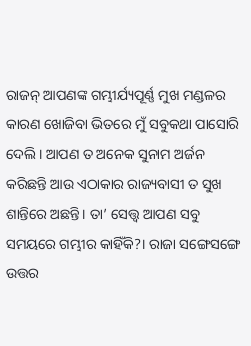ରାଜନ୍ ଆପଣଙ୍କ ଗମ୍ଭୀର୍ଯ୍ୟପୂର୍ଣ୍ଣ ମୁଖ ମଣ୍ଡଳର କାରଣ ଖୋଜିବା ଭିତରେ ମୁଁ ସବୁକଥା ପାସୋରି ଦେଲି। ଆପଣ ତ ଅନେକ ସୁନାମ ଅର୍ଜନ କରିଛନ୍ତି ଆଉ ଏଠାକାର ରାଜ୍ୟବାସୀ ତ ସୁଖ ଶାନ୍ତିରେ ଅଛନ୍ତି। ତା’ ସ‌େ‌ତ୍ତ୍ବ ଆପଣ ସବୁ ସମୟରେ ଗମ୍ଭୀର କାହିଁକି?। ରାଜା ସଙ୍ଗେସଙ୍ଗେ ଉତ୍ତର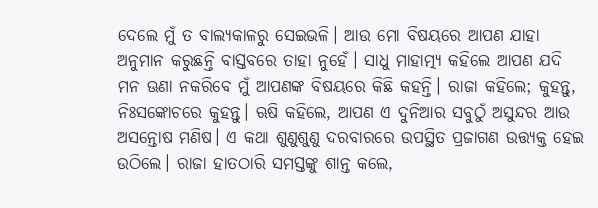ଦେଲେ ମୁଁ ତ ବାଲ୍ୟକାଳରୁ ସେଇଭଳି। ଆଉ ମୋ ବିଷୟରେ ଆପଣ ଯାହା ଅନୁମାନ କରୁଛନ୍ତି ବାସ୍ତବରେ ତାହା ନୁହେଁ। ସାଧୁ ମାହାତ୍ମ୍ୟ କହିଲେ ଆପଣ ଯଦି ମନ ଊଣା ନକରିବେ ମୁଁ ଆପଣଙ୍କ ବିଷୟରେ କିଛି କହନ୍ତି। ରାଜା କହିଲେ; କୁହନ୍ତୁ, ନିଃସଙ୍କୋଚରେ କୁହନ୍ତୁ। ଋଷି କହିଲେ, ଆପଣ ଏ ଦୁନିଆର ସବୁଠୁଁ ଅସୁନ୍ଦର ଆଉ ଅସନ୍ତୋଷ ମଣିଷ। ଏ କଥା ଶୁଣୁଶୁଣୁ ଦରବାରରେ ଉପସ୍ଥିତ ପ୍ରଜାଗଣ ଉତ୍ତ୍ୟକ୍ତ ହେଇ ଉଠିଲେ। ରାଜା ହାତଠାରି ସମସ୍ତଙ୍କୁ ଶାନ୍ତ କଲେ,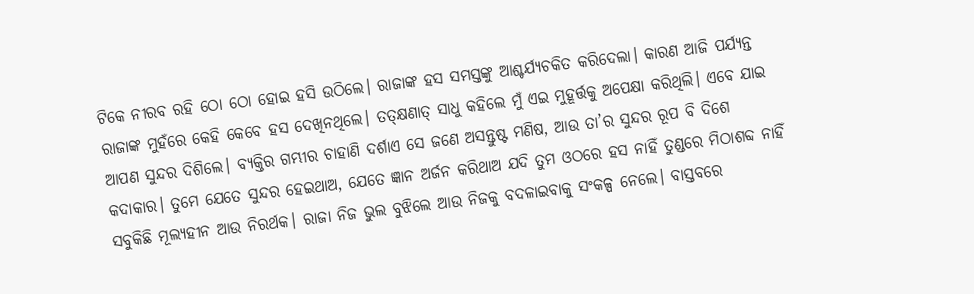ଟିକେ ନୀରବ ରହି ଠୋ ଠୋ ହୋଇ ହସି ଉଠିଲେ। ରାଜାଙ୍କ ହସ ସମସ୍ତଙ୍କୁ ଆଶ୍ଚର୍ଯ୍ୟଚକିତ କରିଦେଲା। କାରଣ ଆଜି ପର୍ଯ୍ୟନ୍ତ ରାଜାଙ୍କ ମୁହଁରେ କେହି କେବେ ହସ ଦେଖିନଥିଲେ। ତତ୍‌କ୍ଷଣାତ୍ ସାଧୁ କହିଲେ ମୁଁ ଏଇ ମୁହୂର୍ତ୍ତକୁ ଅପେକ୍ଷା କରିଥିଲି। ଏବେ ଯାଇ ଆପଣ ସୁନ୍ଦର ଦିଶିଲେ। ବ୍ୟକ୍ତିର ଗମ୍ଭୀର ଚାହାଣି ଦର୍ଶାଏ ସେ ଜଣେ ଅସନ୍ତୁଷ୍ଟ ମଣିଷ, ଆଉ ତା’ର ସୁନ୍ଦର ରୂପ ବି ଦିଶେ କଦାକାର। ତୁମେ ଯେତେ ସୁନ୍ଦର ହେଇଥାଅ, ଯେତେ ଜ୍ଞାନ ଅର୍ଜନ କରିଥାଅ ଯଦି ତୁମ ଓଠରେ ହସ ନାହିଁ ତୁଣ୍ଡରେ ମିଠାଶବ୍ଦ ନାହିଁ ସବୁକିଛି ମୂଲ୍ୟହୀନ ଆଉ ନିରର୍ଥକ। ରାଜା ନିଜ ଭୁଲ ବୁଝିଲେ ଆଉ ନିଜକୁ ବଦଳାଇବାକୁ ସଂକଳ୍ପ ନେଲେ। ବାସ୍ତବରେ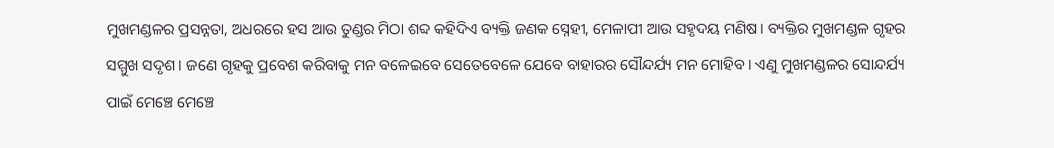ମୁଖମଣ୍ଡଳର ପ୍ରସନ୍ନତା, ଅଧରରେ ହସ ଆଉ ତୁଣ୍ଡର ମିଠା ଶବ୍ଦ କହିଦିଏ ବ୍ୟକ୍ତି ଜଣକ ସ୍ନେହୀ, ମେଳାପୀ ଆଉ ସହୃଦୟ ମଣିଷ। ବ୍ୟକ୍ତିର ମୁଖମଣ୍ଡଳ ଗୃହର ସମ୍ମୁଖ ସଦୃଶ। ଜଣେ ଗୃହକୁ ପ୍ରବେଶ କରିବାକୁ ମନ ବଳେଇବେ ସେତେବେଳେ ଯେବେ ବାହାରର ସୌନ୍ଦର୍ଯ୍ୟ ମନ ମୋହିବ। ଏଣୁ ମୁଖମଣ୍ଡଳର ସୋନ୍ଦର୍ଯ୍ୟ ପାଇଁ ମେଞ୍ଚେ ମେଞ୍ଚେ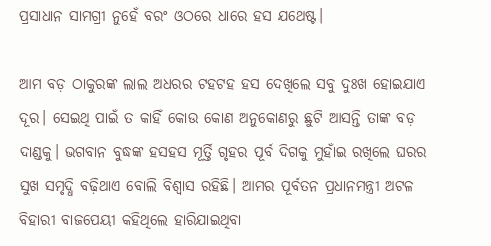ପ୍ରସାଧାନ ସାମଗ୍ରୀ ନୁହେଁ ବରଂ ଓଠରେ ଧାରେ ହସ ଯଥେଷ୍ଟ।

ଆମ ବଡ଼ ଠାକୁରଙ୍କ ଲାଲ ଅଧରର ଟହଟହ ହସ ଦେଖିଲେ ସବୁ ଦୁଃଖ ହୋଇଯାଏ ଦୂର। ସେଇଥି ପାଇଁ ତ କାହିଁ କୋଉ କୋଣ ଅନୁକୋଣରୁ ଛୁଟି ଆସନ୍ତି ତାଙ୍କ ବଡ଼ ଦାଣ୍ଡକୁ। ଭଗବାନ ବୁଦ୍ଧଙ୍କ ହସହସ ମୂର୍ତ୍ତି ଗୃହର ପୂର୍ବ ଦିଗକୁ ମୁହାଁଇ ରଖିଲେ ଘରର ସୁଖ ସମୃଦ୍ଧି ବଢ଼ିଥାଏ ବୋଲି ବିଶ୍ବାସ ରହିଛି। ଆମର ପୂର୍ବତନ ପ୍ରଧାନମନ୍ତ୍ରୀ ଅଟଳ ବିହାରୀ ବାଜପେୟୀ କହିଥିଲେ ହାରିଯାଇଥିବା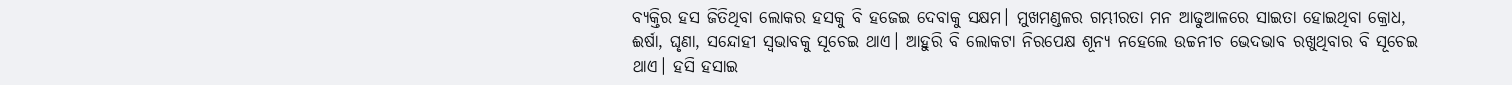ବ୍ୟକ୍ତିର ହସ ଜିତିଥିବା ଲୋକର ହସକୁ ବି ହଜେଇ ଦେବାକୁ ସକ୍ଷମ। ମୁଖମଣ୍ଡଳର ଗମ୍ଭୀରତା ମନ ଆଢୁଆଳରେ ସାଇତା ହୋଇଥିବା କ୍ରୋଧ, ଈର୍ଷା, ଘୃଣା, ସନ୍ଦୋହୀ ସ୍ବଭାବକୁ ସୂଚେଇ ଥାଏ। ଆହୁରି ବି ଲୋକଟା ନିରପେକ୍ଷ ଶୂନ୍ୟ ନହେଲେ ଉଚ୍ଚନୀଚ ଭେଦଭାବ ରଖୁଥିବାର ବି ସୂଚେଇ ଥାଏ। ହସି ହସାଇ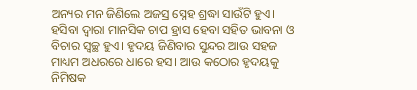ଅନ୍ୟର ମନ ଜିଣିଲେ ଅଜସ୍ର ସ୍ନେହ ଶ୍ରଦ୍ଧା ସାଉଁଟି ହୁଏ। ହସିବା ଦ୍ୱାରା ମାନସିକ ଚାପ ହ୍ରାସ ହେବା ସହିତ ଭାବନା ଓ ବିଚାର ସ୍ୱଚ୍ଛ ହୁଏ। ହୃଦୟ ଜିଣିବାର ସୁନ୍ଦର ଆଉ ସହଜ ମାଧ୍ୟମ ଅଧରରେ ଧାରେ ହସ। ଆଉ କଠୋର ହୃଦୟକୁ ନିମିଷକ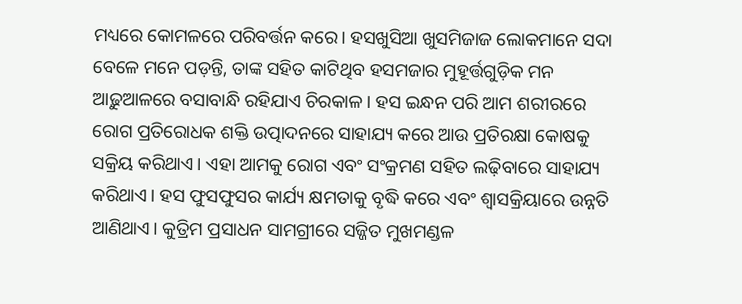ମଧ୍ୟରେ କୋମଳରେ ପରିବର୍ତ୍ତନ କରେ। ହସଖୁସିଆ ଖୁସମିଜାଜ ଲୋକମାନେ ସଦା ବେଳେ ମନେ ପଡ଼ନ୍ତି, ତାଙ୍କ ସହିତ କାଟିଥିବ ହସମଜାର ମୁହୂର୍ତ୍ତଗୁଡ଼ିକ ମନ ଆଢ଼ୁଆଳରେ ବସାବାନ୍ଧି ରହିଯାଏ ଚିରକାଳ। ହସ ଇନ୍ଧନ ପରି ଆମ ଶରୀରରେ ରୋଗ ପ୍ରତିରୋଧକ ଶକ୍ତି ଉତ୍ପାଦନରେ ସାହାଯ୍ୟ କରେ ଆଉ ପ୍ରତିରକ୍ଷା କୋଷକୁ ସକ୍ରିୟ କରିଥାଏ। ଏହା ଆମକୁ ରୋଗ ଏବଂ ସଂକ୍ରମଣ ସହିତ ଲଢ଼ିବାରେ ସାହାଯ୍ୟ କରିଥାଏ। ହସ ଫୁସଫୁସର କାର୍ଯ୍ୟ କ୍ଷମତାକୁ ବୃଦ୍ଧି କରେ ଏବଂ ଶ୍ୱାସକ୍ରିୟାରେ ଉନ୍ନତି ଆଣିଥାଏ। କୁତ୍ରିମ ପ୍ରସାଧନ ସାମଗ୍ରୀରେ ସଜ୍ଜିତ ମୁଖମଣ୍ଡଳ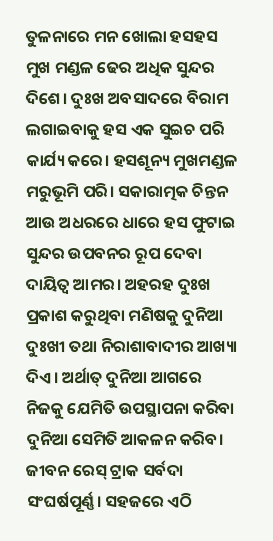ତୁଳନାରେ ମନ ଖୋଲା ହସହସ ମୁଖ ମଣ୍ଡଳ ଢେର ଅଧିକ ସୁନ୍ଦର ଦିଶେ। ଦୁଃଖ ଅବସାଦରେ ବିରାମ ଲଗାଇବାକୁ ହସ ଏକ ସୁଇଚ ପରି କାର୍ଯ୍ୟ କରେ। ହସଶୂନ୍ୟ ମୁଖମଣ୍ଡଳ ମରୁଭୂମି ପରି। ସକାରାତ୍ମକ ଚିନ୍ତନ ଆଉ ଅଧରରେ ଧାରେ ହସ ଫୁଟାଇ ସୁନ୍ଦର ଉପବନର ରୂପ ଦେବା ଦାୟିତ୍ବ ଆମର। ଅହରହ ଦୁଃଖ ପ୍ରକାଶ କରୁଥିବା ମଣିଷକୁ ଦୁନିଆ ଦୁଃଖୀ ତଥା ନିରାଶାବାଦୀର ଆଖ୍ୟା ଦିଏ। ଅର୍ଥାତ୍‌ ଦୁନିଆ ଆଗରେ ନିଜକୁ ଯେମିତି ଉପସ୍ଥାପନା କରିବା ଦୁନିଆ ସେମିତି ଆକଳନ କରିବ। ଜୀବନ ରେସ୍ ଟ୍ରାକ ସର୍ବଦା ସଂଘର୍ଷପୂର୍ଣ୍ଣ। ସହଜରେ ଏଠି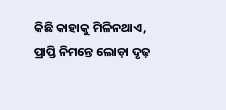କିଛି କାହାକୁ ମିଳିନଥାଏ, ପ୍ରାପ୍ତି ନିମନ୍ତେ ଲୋଡ଼ା ଦୃଢ଼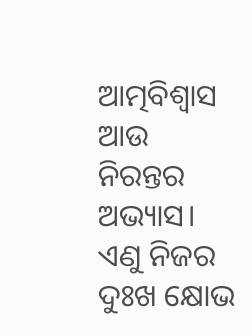ଆତ୍ମବିଶ୍ବାସ ଆଉ ନିରନ୍ତର ଅଭ୍ୟାସ। ଏଣୁ ନିଜର ଦୁଃଖ କ୍ଷୋଭ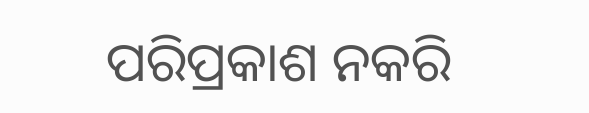ପରିପ୍ରକାଶ ନକରି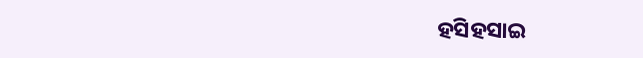ହସିହସାଇ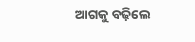ଆଗକୁ ବଢ଼ିଲେ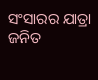ସଂସାରର ଯାତ୍ରା ଜନିତ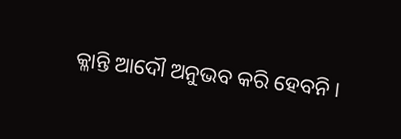କ୍ଳାନ୍ତି ଆଦୌ ଅନୁଭବ କରି ହେବନି।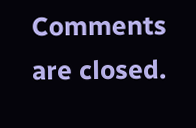Comments are closed.